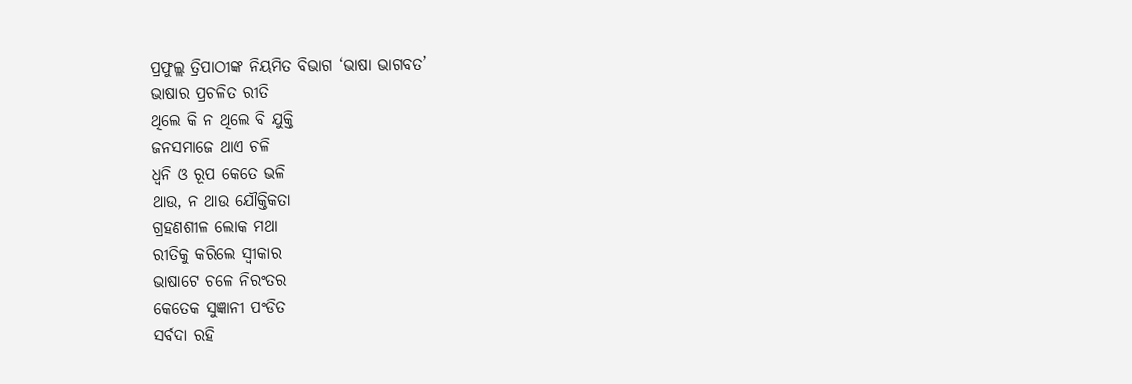ପ୍ରଫୁଲ୍ଲ ତ୍ରିପାଠୀଙ୍କ ନିୟମିତ ବିଭାଗ ‘ଭାଷା ଭାଗବତ’
ଭାଷାର ପ୍ରଚଳିତ ରୀତି
ଥିଲେ କି ନ ଥିଲେ ବି ଯୁକ୍ତି
ଜନସମାଜେ ଥାଏ ଚଳି
ଧ୍ବନି ଓ ରୂପ କେତେ ଭଳି
ଥାଉ, ନ ଥାଉ ଯୌକ୍ତିକତା
ଗ୍ରହଣଶୀଳ ଲୋକ ମଥା
ରୀତିକୁ କରିଲେ ସ୍ବୀକାର
ଭାଷାଟେ ଚଳେ ନିରଂତର
କେତେକ ସୁଜ୍ଞାନୀ ପଂଡିତ
ସର୍ବଦା ରହି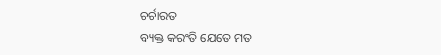ଚର୍ଚାରତ
ବ୍ୟକ୍ତ କରଂତି ଯେତେ ମତ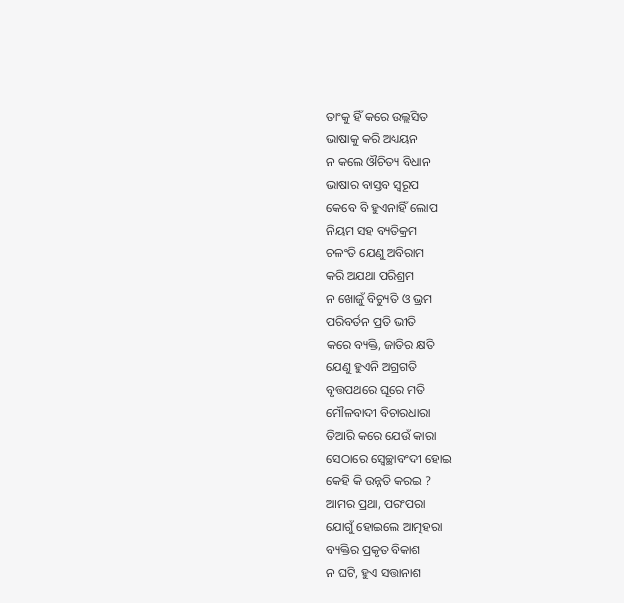ତାଂକୁ ହିଁ କରେ ଉଲ୍ଲସିତ
ଭାଷାକୁ କରି ଅଧ୍ୟୟନ
ନ କଲେ ଔଚିତ୍ୟ ବିଧାନ
ଭାଷାର ବାସ୍ତବ ସ୍ବରୂପ
କେବେ ବି ହୁଏନାହିଁ ଲୋପ
ନିୟମ ସହ ବ୍ୟତିକ୍ରମ
ଚଳଂତି ଯେଣୁ ଅବିରାମ
କରି ଅଯଥା ପରିଶ୍ରମ
ନ ଖୋଜୁଁ ବିଚ୍ୟୁତି ଓ ଭ୍ରମ
ପରିବର୍ତନ ପ୍ରତି ଭୀତି
କରେ ବ୍ୟକ୍ତି, ଜାତିର କ୍ଷତି
ଯେଣୁ ହୁଏନି ଅଗ୍ରଗତି
ବୃତ୍ତପଥରେ ଘୂରେ ମତି
ମୌଳବାଦୀ ବିଚାରଧାରା
ତିଆରି କରେ ଯେଉଁ କାରା
ସେଠାରେ ସ୍ବେଚ୍ଛାବଂଦୀ ହୋଇ
କେହି କି ଉନ୍ନତି କରଇ ?
ଆମର ପ୍ରଥା, ପରଂପରା
ଯୋଗୁଁ ହୋଇଲେ ଆତ୍ମହରା
ବ୍ୟକ୍ତିର ପ୍ରକୃତ ବିକାଶ
ନ ଘଟି, ହୁଏ ସତ୍ତାନାଶ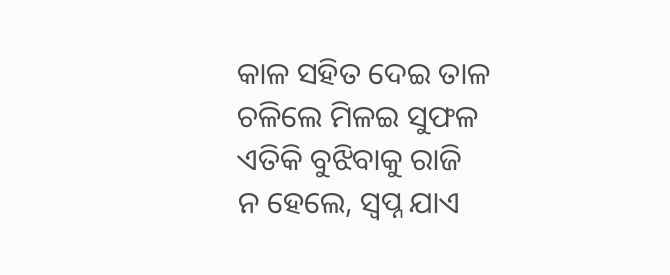କାଳ ସହିତ ଦେଇ ତାଳ
ଚଳିଲେ ମିଳଇ ସୁଫଳ
ଏତିକି ବୁଝିବାକୁ ରାଜି
ନ ହେଲେ, ସ୍ବପ୍ନ ଯାଏ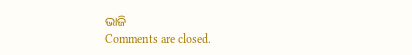ଭାଜି
Comments are closed.